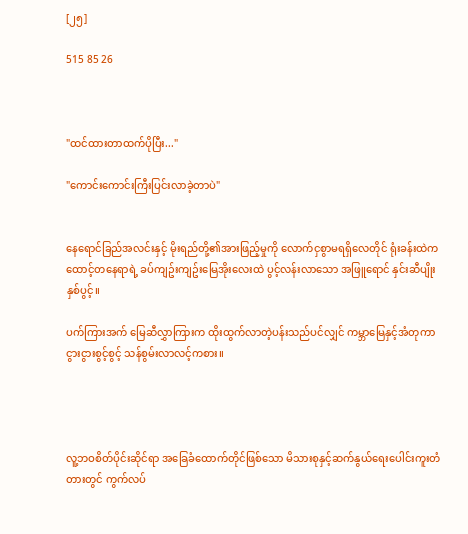[၂၅]

515 85 26



"ထင်ထားတာထက်ပိုပြီး..."

"ကောင်းကောင်းကြီးပြင်းလာခဲ့တာပဲ"


နေရောင်ခြည်အလင်းနှင့် မိုးရည်တို့၏အားဖြည့်မှုကို လောက်ငှစွာမရရှိလေတိုင် ရုံးခန်းထဲက ထောင့်တနေရာရဲ့ ခပ်ကျဥ်းကျဥ်းမြေအိုးလေးထဲ ပွင့်လန်းလာသော အဖြူရောင် နှင်းဆီပျိုးနှစ်ပွင့်။

ပက်ကြားအက် မြေဆီလွှာကြားက ထိုးထွက်လာတဲ့ပန်းသည်ပင်လျှင် ကမ္ဘာမြေနှင့်အံတုကာ ငွားငွားစွင့်စွင့် သန်စွမ်းလာလင့်ကစား။




လူ့ဘဝစိတ်ပိုင်းဆိုင်ရာ အခြေခံထောက်တိုင်ဖြစ်သော မိသားစုနှင့်ဆက်နွယ်ရေးပေါင်းကူးတံတားတွင် ကွက်လပ်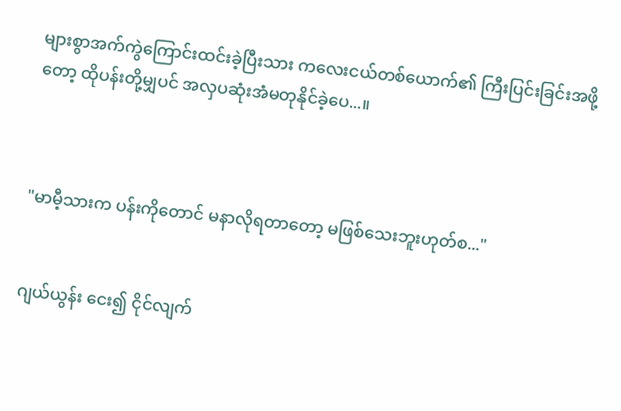များစွာအက်ကွဲကြောင်းထင်းခဲ့ပြီးသား ကလေးငယ်တစ်ယောက်၏ ကြီးပြင်းခြင်းအဖို့တော့ ထိုပန်းတို့မျှပင် အလှပဆုံးအံမတုနိုင်ခဲ့ပေ...။



"မာမီ့သားက ပန်းကိုတောင် မနာလိုရတာတော့ မဖြစ်သေးဘူးဟုတ်စ..."


ဂျယ်ယွန်း ငေး၍ ငိုင်လျက်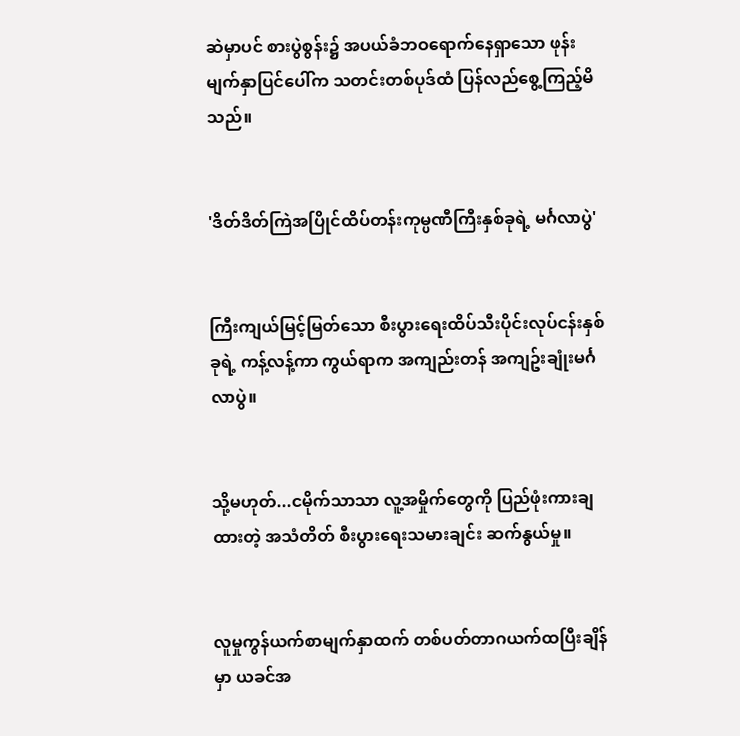ဆဲမှာပင် စားပွဲစွန်း၌ အပယ်ခံဘဝရောက်နေရှာသော ဖုန်းမျက်နှာပြင်ပေါ်က သတင်းတစ်ပုဒ်ထံ ပြန်လည်စွေ့ကြည့်မိသည်။


'ဒိတ်ဒိတ်ကြဲအပြိုင်ထိပ်တန်းကုမ္ပဏီကြီးနှစ်ခုရဲ့ မင်္ဂလာပွဲ'


ကြီးကျယ်မြင့်မြတ်သော စီးပွားရေးထိပ်သီးပိုင်းလုပ်ငန်းနှစ်ခုရဲ့ ကန့်လန့်ကာ ကွယ်ရာက အကျည်းတန် အကျဥ်းချုံးမင်္ဂလာပွဲ။


သို့မဟုတ်...ငမိုက်သာသာ လူ့အမှိုက်တွေကို ပြည်ဖုံးကားချထားတဲ့ အသံတိတ် စီးပွားရေးသမားချင်း ဆက်နွယ်မှု။


လူမှုကွန်ယက်စာမျက်နှာထက် တစ်ပတ်တာဂယက်ထပြီးချိန်မှာ ယခင်အ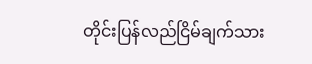တိုင်းပြန်လည်ငြိမ်ချက်သား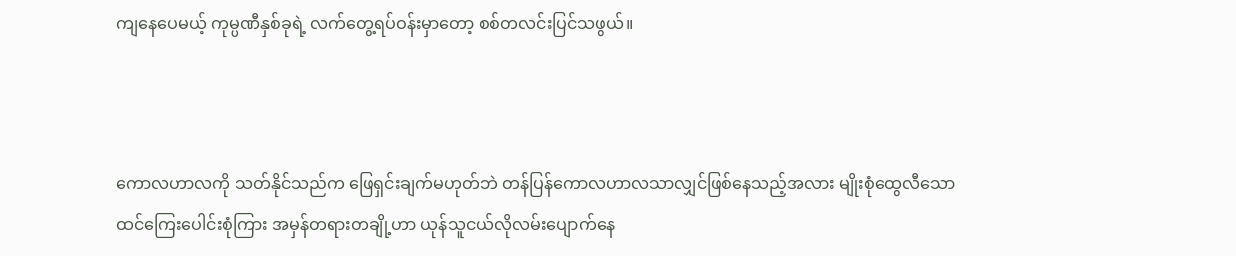ကျနေပေမယ့် ကုမ္ပဏီနှစ်ခုရဲ့ လက်တွေ့ရပ်ဝန်းမှာတော့ စစ်တလင်းပြင်သဖွယ်။



ကောလဟာလကို သတ်နိုင်သည်က ဖြေရှင်းချက်မဟုတ်ဘဲ တန်ပြန်ကောလဟာလသာလျှင်ဖြစ်နေသည့်အလား မျိုးစုံထွေလီသော ထင်ကြေးပေါင်းစုံကြား အမှန်တရားတချို့ဟာ ယုန်သူငယ်လိုလမ်းပျောက်နေ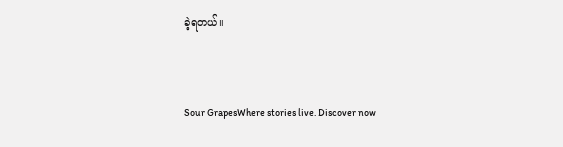ခဲ့ရတယ်။


Sour GrapesWhere stories live. Discover now